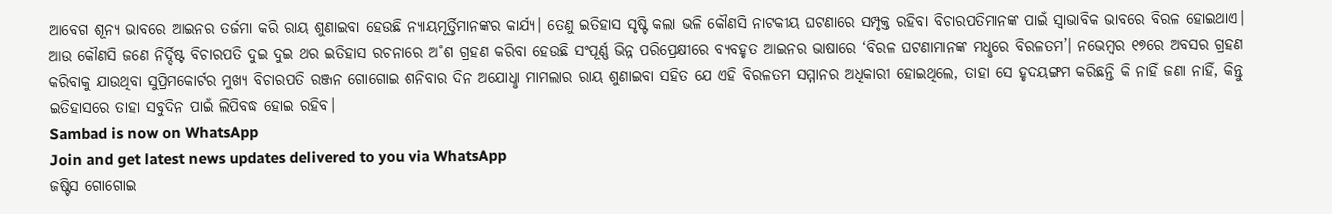ଆବେଗ ଶୂନ୍ୟ ଭାବରେ ଆଇନର ତର୍ଜମା କରି ରାୟ ଶୁଣାଇବା ହେଉଛି ନ୍ୟାୟମୂର୍ତ୍ତିମାନଙ୍କର କାର୍ଯ୍ୟ। ତେଣୁ ଇତିହାସ ସୃଷ୍ଟି କଲା ଭଳି କୌଣସି ନାଟକୀୟ ଘଟଣାରେ ସମ୍ପୃକ୍ତ ରହିବା ବିଚାରପତିମାନଙ୍କ ପାଇଁ ସ୍ବାଭାବିକ ଭାବରେ ବିରଳ ହୋଇଥାଏ। ଆଉ କୌଣସି ଜଣେ ନିର୍ଦ୍ଦିଷ୍ଟ ବିଚାରପତି ଦୁଇ ଦୁଇ ଥର ଇତିହାସ ରଚନାରେ ଅ˚ଶ ଗ୍ରହଣ କରିବା ହେଉଛି ସଂପୂର୍ଣ୍ଣ ଭିନ୍ନ ପରିପ୍ରେକ୍ଷୀରେ ବ୍ୟବହୃତ ଆଇନର ଭାଷାରେ ‘ବିରଳ ଘଟଣାମାନଙ୍କ ମଧୢରେ ବିରଳତମ’। ନଭେମ୍ବର ୧୭ରେ ଅବସର ଗ୍ରହଣ କରିବାକୁ ଯାଉଥିବା ସୁପ୍ରିମକୋର୍ଟର ମୁଖ୍ୟ ବିଚାରପତି ରଞ୍ଜନ ଗୋଗୋଇ ଶନିବାର ଦିନ ଅଯୋଧୢା ମାମଲାର ରାୟ ଶୁଣାଇବା ସହିତ ଯେ ଏହି ବିରଳତମ ସମ୍ମାନର ଅଧିକାରୀ ହୋଇଥିଲେ, ତାହା ସେ ହୃଦୟଙ୍ଗମ କରିଛନ୍ତି କି ନାହିଁ ଜଣା ନାହିଁ, କିନ୍ତୁ ଇତିହାସରେ ତାହା ସବୁଦିନ ପାଇଁ ଲିପିବଦ୍ଧ ହୋଇ ରହିବ।
Sambad is now on WhatsApp
Join and get latest news updates delivered to you via WhatsApp
ଜଷ୍ଟିସ ଗୋଗୋଇ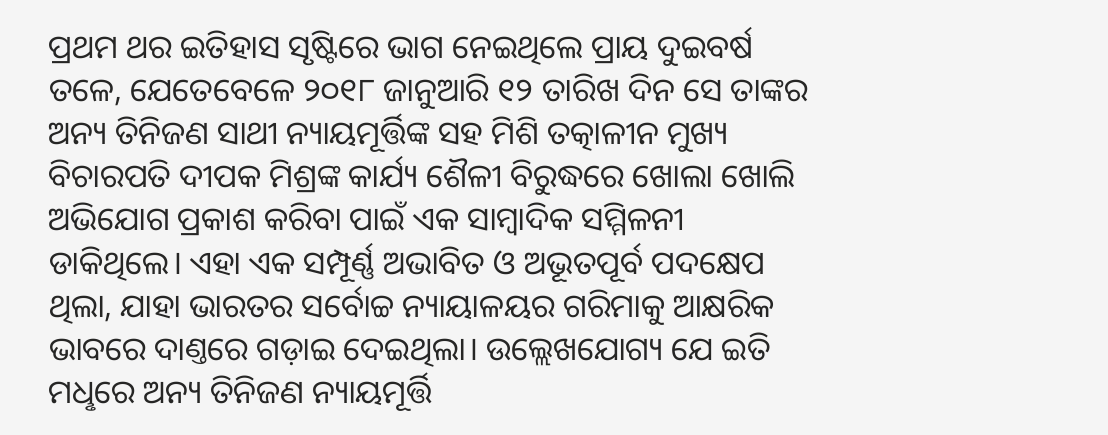ପ୍ରଥମ ଥର ଇତିହାସ ସୃଷ୍ଟିରେ ଭାଗ ନେଇଥିଲେ ପ୍ରାୟ ଦୁଇବର୍ଷ ତଳେ, ଯେତେବେଳେ ୨୦୧୮ ଜାନୁଆରି ୧୨ ତାରିଖ ଦିନ ସେ ତାଙ୍କର ଅନ୍ୟ ତିନିଜଣ ସାଥୀ ନ୍ୟାୟମୂର୍ତ୍ତିଙ୍କ ସହ ମିଶି ତତ୍କାଳୀନ ମୁଖ୍ୟ ବିଚାରପତି ଦୀପକ ମିଶ୍ରଙ୍କ କାର୍ଯ୍ୟ ଶୈଳୀ ବିରୁଦ୍ଧରେ ଖୋଲା ଖୋଲି ଅଭିଯୋଗ ପ୍ରକାଶ କରିବା ପାଇଁ ଏକ ସାମ୍ବାଦିକ ସମ୍ମିଳନୀ ଡାକିଥିଲେ। ଏହା ଏକ ସମ୍ପୂର୍ଣ୍ଣ ଅଭାବିତ ଓ ଅଭୂତପୂର୍ବ ପଦକ୍ଷେପ ଥିଲା, ଯାହା ଭାରତର ସର୍ବୋଚ୍ଚ ନ୍ୟାୟାଳୟର ଗରିମାକୁ ଆକ୍ଷରିକ ଭାବରେ ଦାଣ୍ତରେ ଗଡ଼ାଇ ଦେଇଥିଲା। ଉଲ୍ଲେଖଯୋଗ୍ୟ ଯେ ଇତି ମଧୢରେ ଅନ୍ୟ ତିନିଜଣ ନ୍ୟାୟମୂର୍ତ୍ତି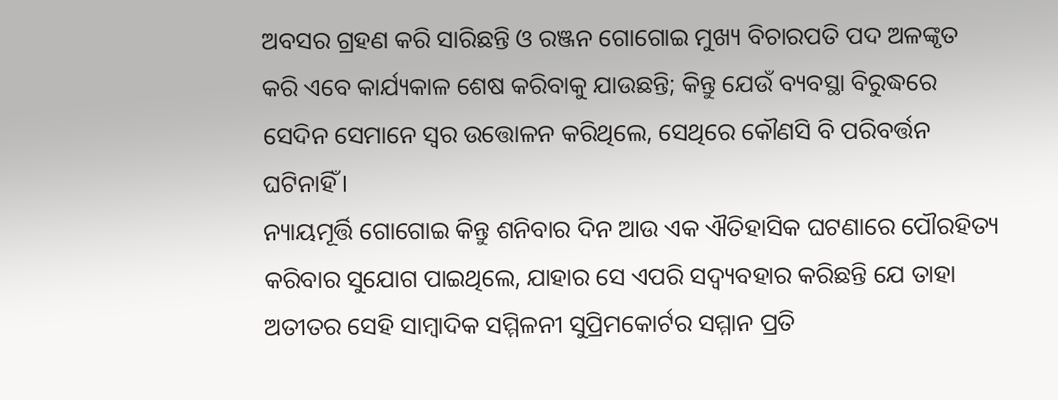ଅବସର ଗ୍ରହଣ କରି ସାରିଛନ୍ତି ଓ ରଞ୍ଜନ ଗୋଗୋଇ ମୁଖ୍ୟ ବିଚାରପତି ପଦ ଅଳଙ୍କୃତ କରି ଏବେ କାର୍ଯ୍ୟକାଳ ଶେଷ କରିବାକୁ ଯାଉଛନ୍ତି; କିନ୍ତୁ ଯେଉଁ ବ୍ୟବସ୍ଥା ବିରୁଦ୍ଧରେ ସେଦିନ ସେମାନେ ସ୍ବର ଉତ୍ତୋଳନ କରିଥିଲେ, ସେଥିରେ କୌଣସି ବି ପରିବର୍ତ୍ତନ ଘଟିନାହିଁ।
ନ୍ୟାୟମୂର୍ତ୍ତି ଗୋଗୋଇ କିନ୍ତୁ ଶନିବାର ଦିନ ଆଉ ଏକ ଐତିହାସିକ ଘଟଣାରେ ପୌରହିତ୍ୟ କରିବାର ସୁଯୋଗ ପାଇଥିଲେ, ଯାହାର ସେ ଏପରି ସଦ୍ବ୍ୟବହାର କରିଛନ୍ତି ଯେ ତାହା ଅତୀତର ସେହି ସାମ୍ବାଦିକ ସମ୍ମିଳନୀ ସୁପ୍ରିମକୋର୍ଟର ସମ୍ମାନ ପ୍ରତି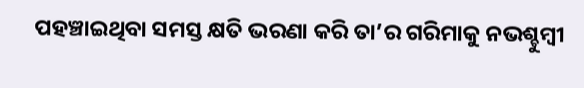ପହଞ୍ଚାଇଥିବା ସମସ୍ତ କ୍ଷତି ଭରଣା କରି ତା’ର ଗରିମାକୁ ନଭଶ୍ଚୁମ୍ବୀ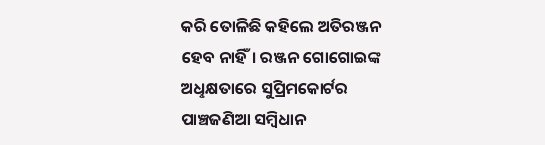କରି ତୋଳିଛି କହିଲେ ଅତିରଞ୍ଜନ ହେବ ନାହିଁ। ରଞ୍ଜନ ଗୋଗୋଇଙ୍କ ଅଧୢକ୍ଷତାରେ ସୁପ୍ରିମକୋର୍ଟର ପାଞ୍ଚଜଣିଆ ସମ୍ବିଧାନ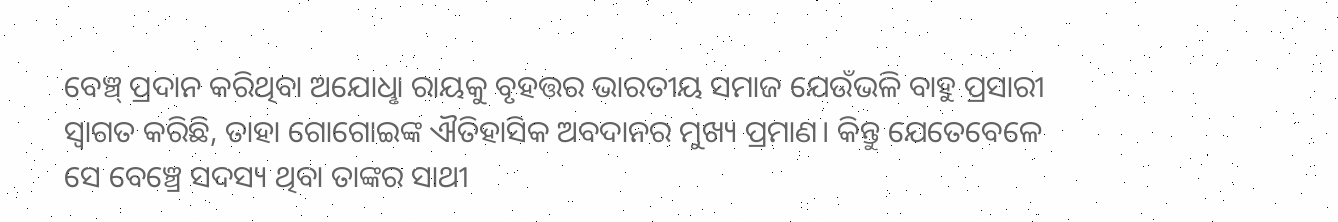ବେଞ୍ଚ୍ ପ୍ରଦାନ କରିଥିବା ଅଯୋଧୢା ରାୟକୁ ବୃହତ୍ତର ଭାରତୀୟ ସମାଜ ଯେଉଁଭଳି ବାହୁ ପ୍ରସାରୀ ସ୍ବାଗତ କରିଛି, ତାହା ଗୋଗୋଇଙ୍କ ଐତିହାସିକ ଅବଦାନର ମୁଖ୍ୟ ପ୍ରମାଣ। କିନ୍ତୁ ଯେତେବେଳେ ସେ ବେଞ୍ଚ୍ରେ ସଦସ୍ୟ ଥିବା ତାଙ୍କର ସାଥୀ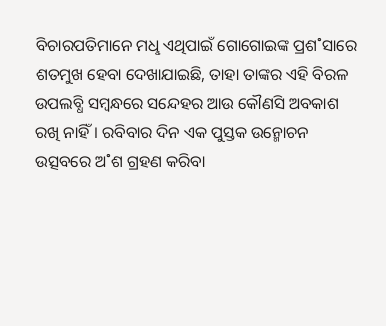ବିଚାରପତିମାନେ ମଧୢ ଏଥିପାଇଁ ଗୋଗୋଇଙ୍କ ପ୍ରଶ˚ସାରେ ଶତମୁଖ ହେବା ଦେଖାଯାଇଛି, ତାହା ତାଙ୍କର ଏହି ବିରଳ ଉପଲବ୍ଧି ସମ୍ବନ୍ଧରେ ସନ୍ଦେହର ଆଉ କୌଣସି ଅବକାଶ ରଖି ନାହିଁ। ରବିବାର ଦିନ ଏକ ପୁସ୍ତକ ଉନ୍ମୋଚନ ଉତ୍ସବରେ ଅ˚ଶ ଗ୍ରହଣ କରିବା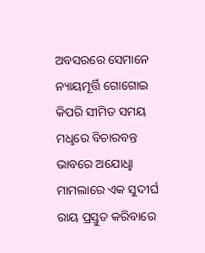ଅବସରରେ ସେମାନେ ନ୍ୟାୟମୂର୍ତ୍ତି ଗୋଗୋଇ କିପରି ସୀମିତ ସମୟ ମଧୢରେ ବିଚାରବନ୍ତ ଭାବରେ ଅଯୋଧୢା ମାମଲାରେ ଏକ ସୁଦୀର୍ଘ ରାୟ ପ୍ରସ୍ତୁତ କରିବାରେ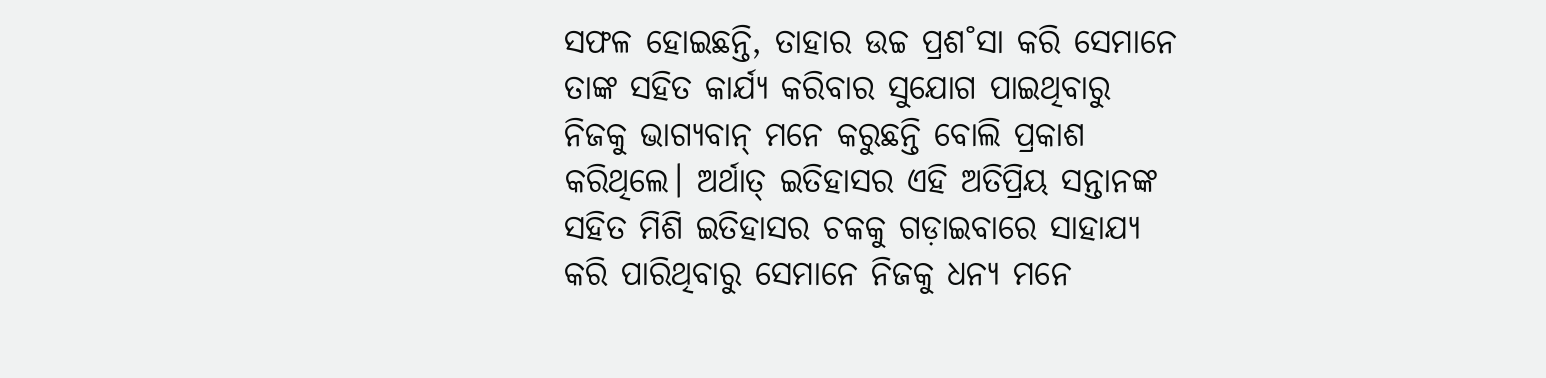ସଫଳ ହୋଇଛନ୍ତି, ତାହାର ଉଚ୍ଚ ପ୍ରଶ˚ସା କରି ସେମାନେ ତାଙ୍କ ସହିତ କାର୍ଯ୍ୟ କରିବାର ସୁଯୋଗ ପାଇଥିବାରୁ ନିଜକୁ ଭାଗ୍ୟବାନ୍ ମନେ କରୁଛନ୍ତି ବୋଲି ପ୍ରକାଶ କରିଥିଲେ। ଅର୍ଥାତ୍ ଇତିହାସର ଏହି ଅତିପ୍ରିୟ ସନ୍ତାନଙ୍କ ସହିତ ମିଶି ଇତିହାସର ଚକକୁ ଗଡ଼ାଇବାରେ ସାହାଯ୍ୟ କରି ପାରିଥିବାରୁ ସେମାନେ ନିଜକୁ ଧନ୍ୟ ମନେ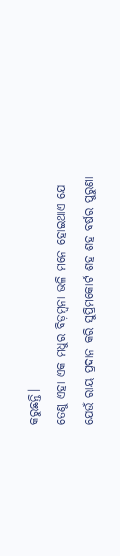କରୁଛନ୍ତି।
ତେଣୁ ଏହା ଏକ ମଧୁର ବିଡ଼ମ୍ବନା ଭଳି ମନେ ହୋଇଥାଏ ଯେ ଯେଉଁ ରାୟ ପ୍ରଦାନ କରି ସୁପ୍ରିମକୋର୍ଟ ଶହ ଶହ ବର୍ଷର ପୁରୁଣା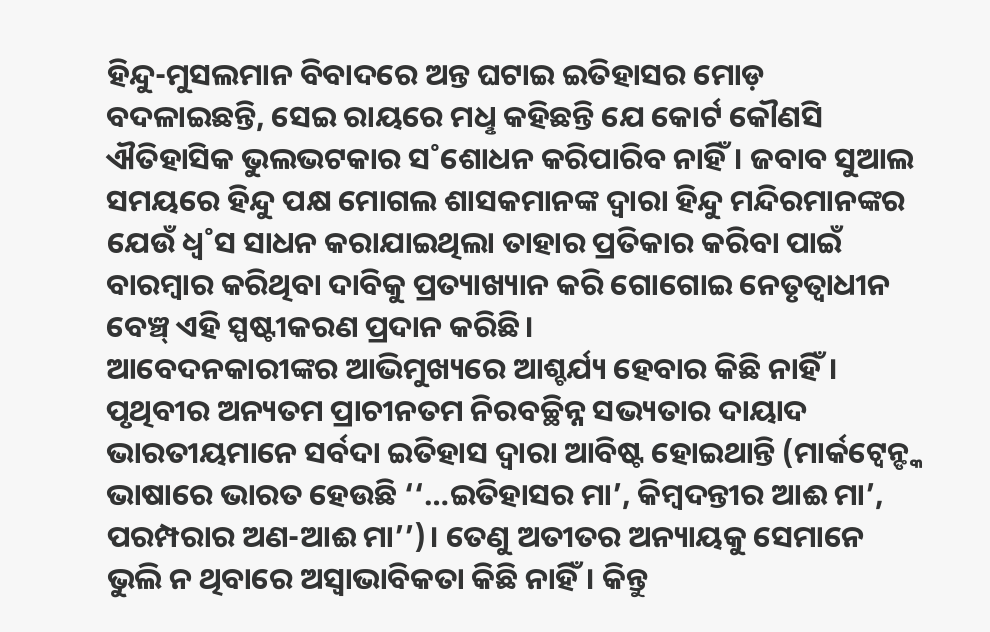ହିନ୍ଦୁ-ମୁସଲମାନ ବିବାଦରେ ଅନ୍ତ ଘଟାଇ ଇତିହାସର ମୋଡ଼ ବଦଳାଇଛନ୍ତି, ସେଇ ରାୟରେ ମଧୢ କହିଛନ୍ତି ଯେ କୋର୍ଟ କୌଣସି ଐତିହାସିକ ଭୁଲଭଟକାର ସ˚ଶୋଧନ କରିପାରିବ ନାହିଁ। ଜବାବ ସୁଆଲ ସମୟରେ ହିନ୍ଦୁ ପକ୍ଷ ମୋଗଲ ଶାସକମାନଙ୍କ ଦ୍ବାରା ହିନ୍ଦୁ ମନ୍ଦିରମାନଙ୍କର ଯେଉଁ ଧ୍ବ˚ସ ସାଧନ କରାଯାଇଥିଲା ତାହାର ପ୍ରତିକାର କରିବା ପାଇଁ ବାରମ୍ବାର କରିଥିବା ଦାବିକୁ ପ୍ରତ୍ୟାଖ୍ୟାନ କରି ଗୋଗୋଇ ନେତୃତ୍ବାଧୀନ ବେଞ୍ଚ୍ ଏହି ସ୍ପଷ୍ଟୀକରଣ ପ୍ରଦାନ କରିଛି।
ଆବେଦନକାରୀଙ୍କର ଆଭିମୁଖ୍ୟରେ ଆଶ୍ଚର୍ଯ୍ୟ ହେବାର କିଛି ନାହିଁ। ପୃଥିବୀର ଅନ୍ୟତମ ପ୍ରାଚୀନତମ ନିରବଚ୍ଛିନ୍ନ ସଭ୍ୟତାର ଦାୟାଦ ଭାରତୀୟମାନେ ସର୍ବଦା ଇତିହାସ ଦ୍ବାରା ଆବିଷ୍ଟ ହୋଇଥାନ୍ତି (ମାର୍କଟ୍ବେନ୍ଙ୍କ ଭାଷାରେ ଭାରତ ହେଉଛି ‘‘…ଇତିହାସର ମା’, କିମ୍ବଦନ୍ତୀର ଆଈ ମା’, ପରମ୍ପରାର ଅଣ-ଆଈ ମା’’)। ତେଣୁ ଅତୀତର ଅନ୍ୟାୟକୁ ସେମାନେ ଭୁଲି ନ ଥିବାରେ ଅସ୍ବାଭାବିକତା କିଛି ନାହିଁ। କିନ୍ତୁ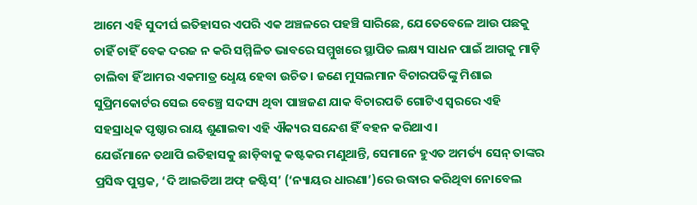ଆମେ ଏହି ସୁଦୀର୍ଘ ଇତିହାସର ଏପରି ଏକ ଅଞ୍ଚଳରେ ପହଞ୍ଚି ସାରିଛେ, ଯେତେବେଳେ ଆଉ ପଛକୁ ଚାହିଁ ଚାହିଁ ବେକ ଦରଜ ନ କରି ସମ୍ମିଳିତ ଭାବରେ ସମ୍ମୁଖରେ ସ୍ଥାପିତ ଲକ୍ଷ୍ୟ ସାଧନ ପାଇଁ ଆଗକୁ ମାଡ଼ି ଚାଲିବା ହିଁ ଆମର ଏକମାତ୍ର ଧେୢୟ ହେବା ଉଚିତ। ଜଣେ ମୁସଲମାନ ବିଚାରପତିଙ୍କୁ ମିଶାଇ ସୁପ୍ରିମକୋର୍ଟର ସେଇ ବେଞ୍ଚ୍ରେ ସଦସ୍ୟ ଥିବା ପାଞ୍ଚଜଣ ଯାକ ବିଚାରପତି ଗୋଟିଏ ସ୍ବରରେ ଏହି ସହସ୍ରାଧିକ ପୃଷ୍ଠାର ରାୟ ଶୁଣାଇବା ଏହି ଐକ୍ୟର ସନ୍ଦେଶ ହିଁ ବହନ କରିଥାଏ।
ଯେଉଁମାନେ ତଥାପି ଇତିହାସକୁ ଛାଡ଼ିବାକୁ କଷ୍ଟକର ମଣୁଥାନ୍ତି, ସେମାନେ ହୁଏତ ଅମର୍ତ୍ୟ ସେନ୍ ତାଙ୍କର ପ୍ରସିଦ୍ଧ ପୁସ୍ତକ, ‘ଦି ଆଇଡିଆ ଅଫ୍ ଜଷ୍ଟିସ୍’ (‘ନ୍ୟାୟର ଧାରଣା’)ରେ ଉଦ୍ଧାର କରିଥିବା ନୋବେଲ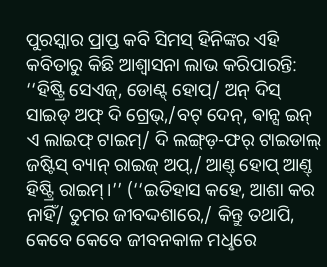ପୁରସ୍କାର ପ୍ରାପ୍ତ କବି ସିମସ୍ ହିନିଙ୍କର ଏହି କବିତାରୁ କିଛି ଆଶ୍ବାସନା ଲାଭ କରିପାରନ୍ତି: ‘‘ହିଷ୍ଟ୍ରି ସେଏଜ୍, ଡୋଣ୍ଟ୍ ହୋପ୍/ ଅନ୍ ଦିସ୍ ସାଇଡ୍ ଅଫ୍ ଦି ଗ୍ରେଭ୍,/ବଟ୍ ଦେନ୍, ଵାନ୍ସ ଇନ୍ ଏ ଲାଇଫ୍ ଟାଇମ୍/ ଦି ଲଙ୍ଗ୍ଡ଼-ଫର୍ ଟାଇଡାଲ୍ ଜଷ୍ଟିସ୍ ବ୍ୟାନ୍ ରାଇଜ୍ ଅପ୍,/ ଆଣ୍ତ୍ ହୋପ୍ ଆଣ୍ତ୍ ହିଷ୍ଟ୍ରି ରାଇମ୍।’’ (‘‘ଇତିହାସ କହେ, ଆଶା କର ନାହିଁ/ ତୁମର ଜୀବଦ୍ଦଶାରେ,/ କିନ୍ତୁ ତଥାପି, କେବେ କେବେ ଜୀବନକାଳ ମଧୢରେ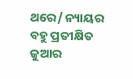ଥରେ/ ନ୍ୟାୟର ବହୁ ପ୍ରତୀକ୍ଷିତ ଜୁଆର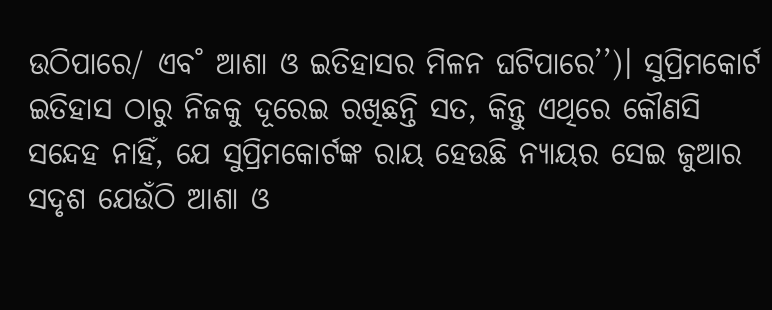ଉଠିପାରେ/ ଏବ˚ ଆଶା ଓ ଇତିହାସର ମିଳନ ଘଟିପାରେ’’)। ସୁପ୍ରିମକୋର୍ଟ ଇତିହାସ ଠାରୁ ନିଜକୁ ଦୂରେଇ ରଖିଛନ୍ତି ସତ, କିନ୍ତୁ ଏଥିରେ କୌଣସି ସନ୍ଦେହ ନାହିଁ, ଯେ ସୁପ୍ରିମକୋର୍ଟଙ୍କ ରାୟ ହେଉଛି ନ୍ୟାୟର ସେଇ ଜୁଆର ସଦୃଶ ଯେଉଁଠି ଆଶା ଓ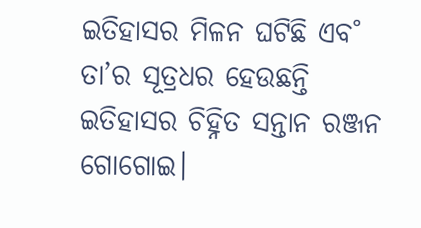ଇତିହାସର ମିଳନ ଘଟିଛି ଏବ˚ ତା’ର ସୂତ୍ରଧର ହେଉଛନ୍ତି ଇତିହାସର ଚିହ୍ନିତ ସନ୍ତାନ ରଞ୍ଜନ ଗୋଗୋଇ।